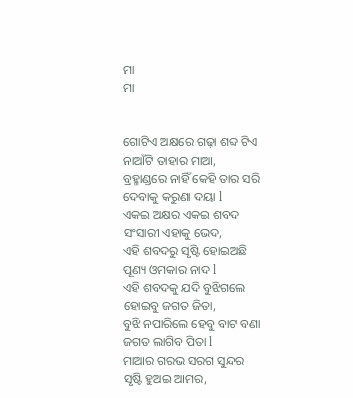ମା
ମା


ଗୋଟିଏ ଅକ୍ଷରେ ଗଢ଼ା ଶବ୍ଦ ଟିଏ
ନାଆଁଟି ତାହାର ମାଆ,
ବ୍ରହ୍ମାଣ୍ଡରେ ନାହିଁ କେହି ତାର ସରି
ଦେବାକୁ କରୁଣା ଦୟା l
ଏକଇ ଅକ୍ଷର ଏକଇ ଶବଦ
ସଂସାରୀ ଏହାକୁ ଭେଦ,
ଏହି ଶବଦରୁ ସୃଷ୍ଟି ହୋଇଅଛି
ପୂଣ୍ୟ ଓମକାର ନାଦ l
ଏହି ଶବଦକୁ ଯଦି ବୁଝିଗଲେ
ହୋଇବୁ ଜଗତ ଜିତା,
ବୁଝି ନପାରିଲେ ହେବୁ ବାଟ ବଣା
ଜଗତ ଲାଗିବ ପିତା l
ମାଆର ଗରଭ ସରଗ ସୁନ୍ଦର
ସୃଷ୍ଟି ହୁଅଇ ଆମର,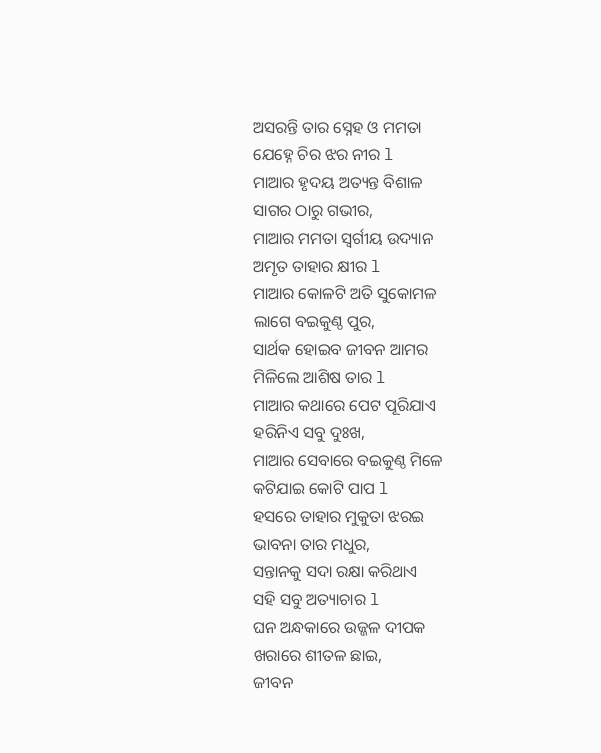ଅସରନ୍ତି ତାର ସ୍ନେହ ଓ ମମତା
ଯେହ୍ନେ ଚିର ଝର ନୀର l
ମାଆର ହୃଦୟ ଅତ୍ୟନ୍ତ ବିଶାଳ
ସାଗର ଠାରୁ ଗଭୀର,
ମାଆର ମମତା ସ୍ବର୍ଗୀୟ ଉଦ୍ୟାନ
ଅମୃତ ତାହାର କ୍ଷୀର l
ମାଆର କୋଳଟି ଅତି ସୁକୋମଳ
ଲାଗେ ବଇକୁଣ୍ଠ ପୁର,
ସାର୍ଥକ ହୋଇବ ଜୀବନ ଆମର
ମିଳିଲେ ଆଶିଷ ତାର l
ମାଆର କଥାରେ ପେଟ ପୂରିଯାଏ
ହରିନିଏ ସବୁ ଦୁଃଖ,
ମାଆର ସେବାରେ ବଇକୁଣ୍ଠ ମିଳେ
କଟିଯାଇ କୋଟି ପାପ l
ହସରେ ତାହାର ମୁକୁତା ଝରଇ
ଭାବନା ତାର ମଧୁର,
ସନ୍ତାନକୁ ସଦା ରକ୍ଷା କରିଥାଏ
ସହି ସବୁ ଅତ୍ୟାଚାର l
ଘନ ଅନ୍ଧକାରେ ଉଜ୍ଜଳ ଦୀପକ
ଖରାରେ ଶୀତଳ ଛାଇ,
ଜୀବନ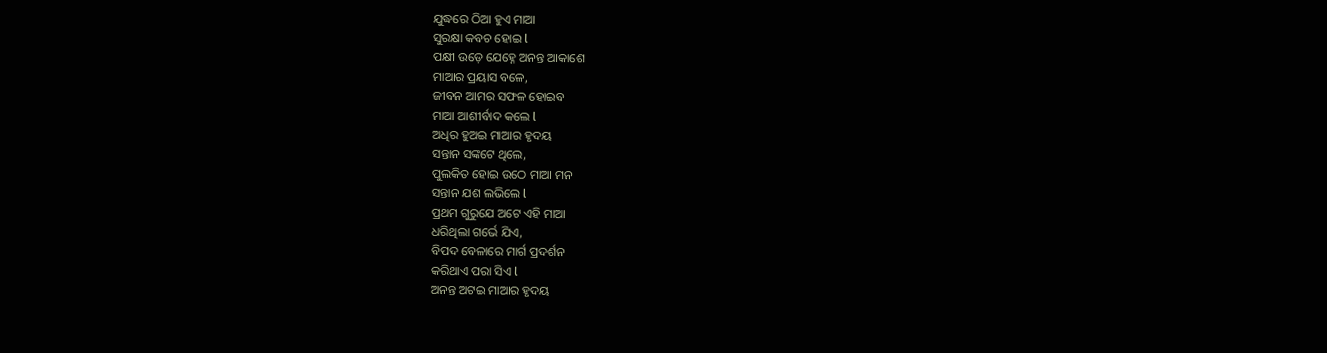ଯୁଦ୍ଧରେ ଠିଆ ହୁଏ ମାଆ
ସୁରକ୍ଷା କବଚ ହୋଇ l
ପକ୍ଷୀ ଉଡ଼େ ଯେହ୍ନେ ଅନନ୍ତ ଆକାଶେ
ମାଆର ପ୍ରୟାସ ବଳେ,
ଜୀବନ ଆମର ସଫଳ ହୋଇବ
ମାଆ ଆଶୀର୍ବାଦ କଲେ l
ଅଧିର ହୁଅଇ ମାଆର ହୃଦୟ
ସନ୍ତାନ ସଙ୍କଟେ ଥିଲେ,
ପୁଲକିତ ହୋଇ ଉଠେ ମାଆ ମନ
ସନ୍ତାନ ଯଶ ଲଭିଲେ l
ପ୍ରଥମ ଗୁରୁଯେ ଅଟେ ଏହି ମାଆ
ଧରିଥିଲା ଗର୍ଭେ ଯିଏ,
ବିପଦ ବେଳାରେ ମାର୍ଗ ପ୍ରଦର୍ଶନ
କରିଥାଏ ପରା ସିଏ l
ଅନନ୍ତ ଅଟଇ ମାଆର ହୃଦୟ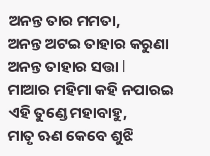ଅନନ୍ତ ତାର ମମତା,
ଅନନ୍ତ ଅଟଇ ତାହାର କରୁଣା
ଅନନ୍ତ ତାହାର ସତ୍ତା l
ମାଆର ମହିମା କହି ନପାରଇ
ଏହି ତୁଣ୍ଡେ ମହାବାହୁ,
ମାତୃ ଋଣ କେବେ ଶୁଝି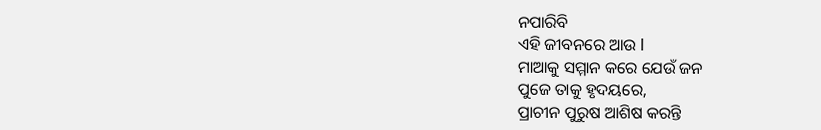ନପାରିବି
ଏହି ଜୀବନରେ ଆଉ l
ମାଆକୁ ସମ୍ମାନ କରେ ଯେଉଁ ଜନ
ପୁଜେ ତାକୁ ହୃଦୟରେ,
ପ୍ରାଚୀନ ପୁରୁଷ ଆଶିଷ କରନ୍ତି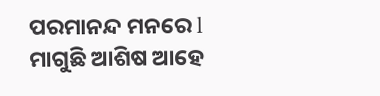ପରମାନନ୍ଦ ମନରେ l
ମାଗୁଛି ଆଶିଷ ଆହେ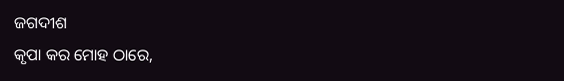ଜଗଦୀଶ
କୃପା କର ମୋହ ଠାରେ,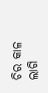ଚିର କାଳ ଲାଗି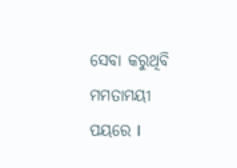ସେବା କରୁଥିବି
ମମତାମୟୀ ପୟରେ l